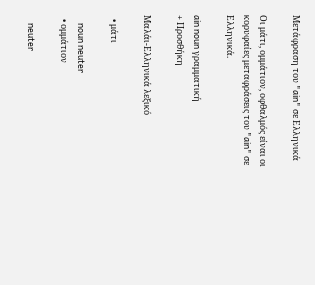Μετάφραση του "ain" σε Ελληνικά

Οι μάτι, ομμάτιον, οφθαλμός είναι οι κορυφαίες μεταφράσεις του "ain" σε Ελληνικά.

ain noun γραμματική
+ Προσθήκη

Μαλάι-Ελληνικά λεξικό

  • μάτι

    noun neuter
  • ομμάτιον

    neuter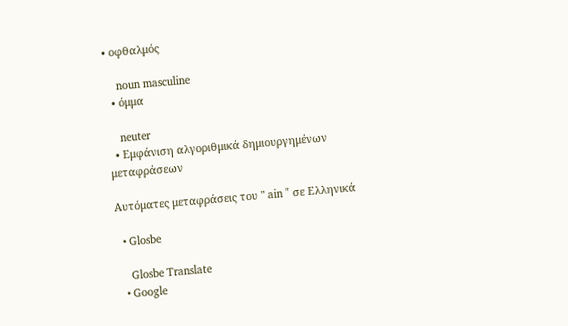• οφθαλμός

    noun masculine
  • όμμα

    neuter
  • Εμφάνιση αλγοριθμικά δημιουργημένων μεταφράσεων

Αυτόματες μεταφράσεις του " ain " σε Ελληνικά

  • Glosbe

    Glosbe Translate
  • Google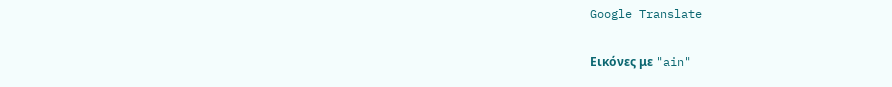Google Translate

Εικόνες με "ain"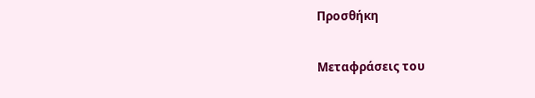Προσθήκη

Μεταφράσεις του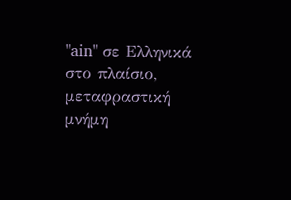"ain" σε Ελληνικά στο πλαίσιο, μεταφραστική μνήμη